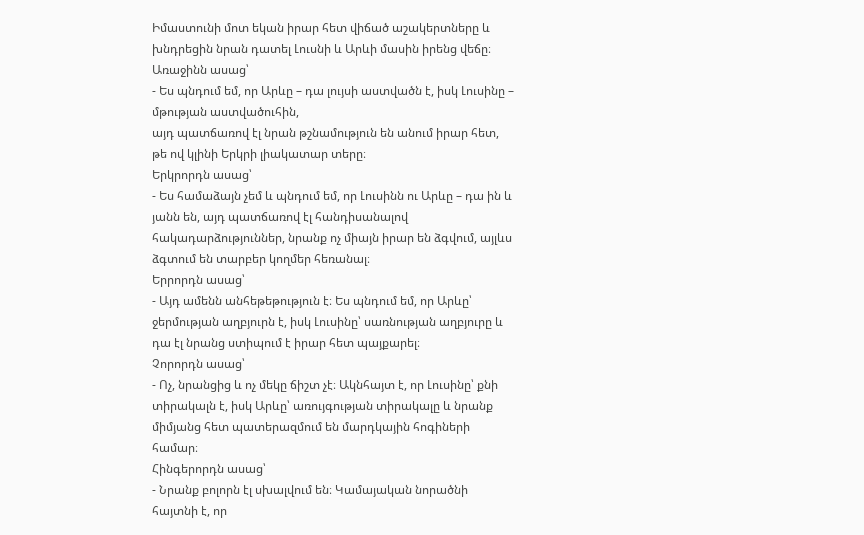Իմաստունի մոտ եկան իրար հետ վիճած աշակերտները և խնդրեցին նրան դատել Լուսնի և Արևի մասին իրենց վեճը։
Առաջինն ասաց՝
- Ես պնդում եմ, որ Արևը – դա լույսի աստվածն է, իսկ Լուսինը – մթության աստվածուհին,
այդ պատճառով էլ նրան թշնամություն են անում իրար հետ, թե ով կլինի Երկրի լիակատար տերը։
Երկրորդն ասաց՝
- Ես համաձայն չեմ և պնդում եմ, որ Լուսինն ու Արևը – դա ին և յանն են, այդ պատճառով էլ հանդիսանալով հակադարձություններ, նրանք ոչ միայն իրար են ձգվում, այլևս ձգտում են տարբեր կողմեր հեռանալ։
Երրորդն ասաց՝
- Այդ ամենն անհեթեթություն է։ Ես պնդում եմ, որ Արևը՝ ջերմության աղբյուրն է, իսկ Լուսինը՝ սառնության աղբյուրը և դա էլ նրանց ստիպում է իրար հետ պայքարել։
Չորորդն ասաց՝
- Ոչ, նրանցից և ոչ մեկը ճիշտ չէ։ Ակնհայտ է, որ Լուսինը՝ քնի տիրակալն է, իսկ Արևը՝ առույգության տիրակալը և նրանք միմյանց հետ պատերազմում են մարդկային հոգիների համար։
Հինգերորդն ասաց՝
- Նրանք բոլորն էլ սխալվում են։ Կամայական նորածնի հայտնի է, որ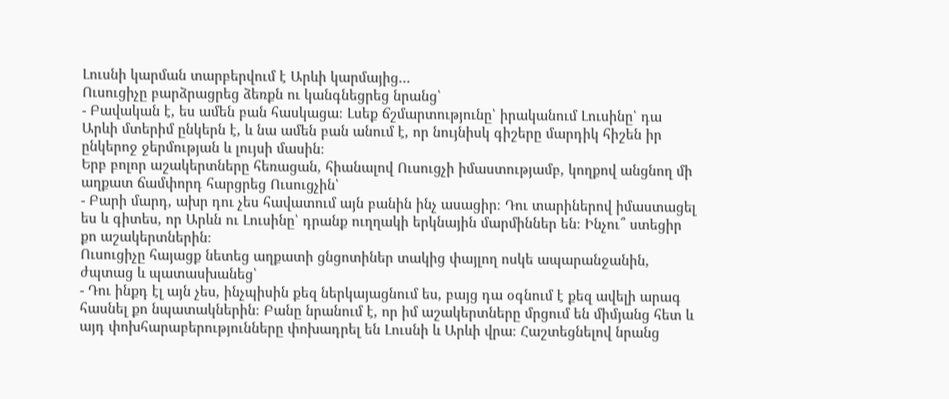Լուսնի կարման տարբերվում է Արևի կարմայից…
Ուսուցիչը բարձրացրեց ձեռքն ու կանգնեցրեց նրանց՝
- Բավական է, ես ամեն բան հասկացա։ Լսեք ճշմարտությունը՝ իրականում Լուսինը՝ դա Արևի մտերիմ ընկերն է, և նա ամեն բան անում է, որ նույնիսկ գիշերը մարդիկ հիշեն իր ընկերոջ ջերմության և լույսի մասին։
Երբ բոլոր աշակերտները հեռացան, հիանալով Ուսուցչի իմաստությամբ, կողքով անցնող մի աղքատ ճամփորդ հարցրեց Ուսուցչին՝
- Բարի մարդ, ախր դու չես հավատում այն բանին ինչ ասացիր։ Դու տարիներով իմաստացել ես և գիտես, որ Արևն ու Լուսինը՝ դրանք ուղղակի երկնային մարմիններ են։ Ինչու՞ ստեցիր քո աշակերտներին։
Ուսուցիչը հայացք նետեց աղքատի ցնցոտիներ տակից փայլող ոսկե ապարանջանին, ժպտաց և պատասխանեց՝
- Դու ինքդ էլ այն չես, ինչպիսին քեզ ներկայացնում ես, բայց դա օգնում է քեզ ավելի արագ հասնել քո նպատակներին։ Բանը նրանում է, որ իմ աշակերտները մրցում են միմյանց հետ և այդ փոխհարաբերությունները փոխադրել են Լուսնի և Արևի վրա։ Հաշտեցնելով նրանց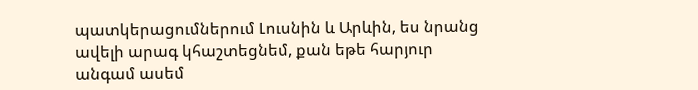պատկերացումներում Լուսնին և Արևին, ես նրանց ավելի արագ կհաշտեցնեմ, քան եթե հարյուր անգամ ասեմ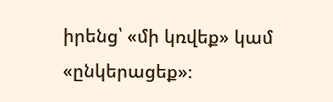իրենց՝ «մի կռվեք» կամ «ընկերացեք»։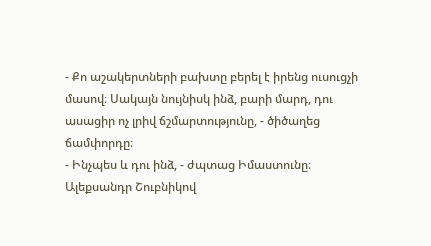- Քո աշակերտների բախտը բերել է իրենց ուսուցչի մասով։ Սակայն նույնիսկ ինձ, բարի մարդ, դու ասացիր ոչ լրիվ ճշմարտությունը, - ծիծաղեց ճամփորդը։
- Ինչպես և դու ինձ, - ժպտաց Իմաստունը։
Ալեքսանդր Շուբնիկով